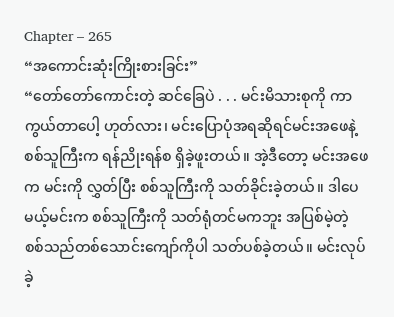Chapter – 265
“အကောင်းဆုံးကြိုးစားခြင်း”
“တော်တော်ကောင်းတဲ့ ဆင်ခြေပဲ . . . မင်းမိသားစုကို ကာကွယ်တာပေါ့ ဟုတ်လား၊ မင်းပြောပုံအရဆိုရင်မင်းအဖေနဲ့ စစ်သူကြီးက ရန်ညိုးရန်စ ရှိခဲ့ဖူးတယ်။ အဲ့ဒီတော့ မင်းအဖေက မင်းကို လွှတ်ပြီး စစ်သူကြီးကို သတ်ခိုင်းခဲ့တယ်။ ဒါပေမယ့်မင်းက စစ်သူကြီးကို သတ်ရုံတင်မကဘူး အပြစ်မဲ့တဲ့ စစ်သည်တစ်သောင်းကျော်ကိုပါ သတ်ပစ်ခဲ့တယ်။ မင်းလုပ်ခဲ့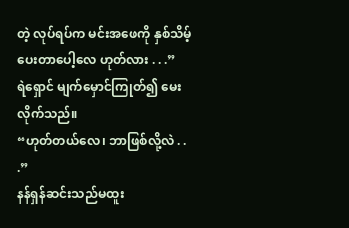တဲ့ လုပ်ရပ်က မင်းအဖေကို နှစ်သိမ့်ပေးတာပေါ့လေ ဟုတ်လား . . .”
ရဲရှောင် မျက်မှောင်ကြုတ်၍ မေးလိုက်သည်။
“ဟုတ်တယ်လေ၊ ဘာဖြစ်လို့လဲ . . .”
နန်ရှန်ဆင်းသည်မထူး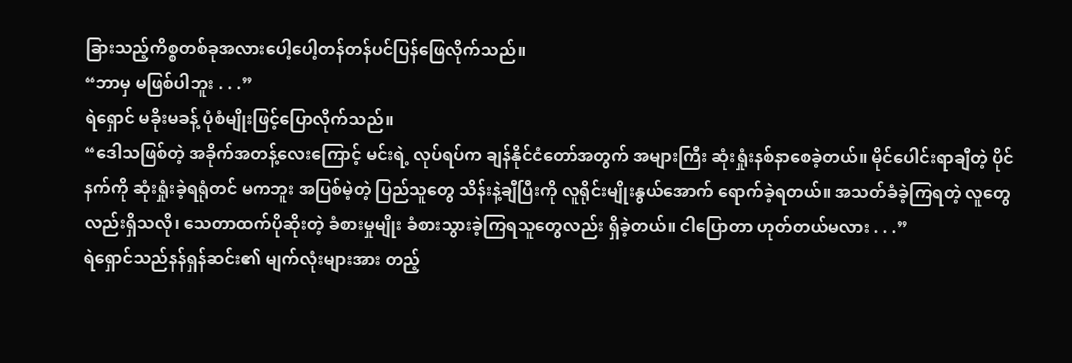ခြားသည့်ကိစ္စတစ်ခုအလားပေါ့ပေါ့တန်တန်ပင်ပြန်ဖြေလိုက်သည်။
“ဘာမှ မဖြစ်ပါဘူး . . .”
ရဲရှောင် မခိုးမခန့် ပုံစံမျိုးဖြင့်ပြောလိုက်သည်။
“ဒေါသဖြစ်တဲ့ အခိုက်အတန့်လေးကြောင့် မင်းရဲ့ လုပ်ရပ်က ချန်နိုင်ငံတော်အတွက် အများကြီး ဆုံးရှုံးနစ်နာစေခဲ့တယ်။ မိုင်ပေါင်းရာချီတဲ့ ပိုင်နက်ကို ဆုံးရှုံးခဲ့ရရုံတင် မကဘူး အပြစ်မဲ့တဲ့ ပြည်သူတွေ သိန်းနဲ့ချီပြီးကို လူရိုင်းမျိုးနွယ်အောက် ရောက်ခဲ့ရတယ်။ အသတ်ခံခဲ့ကြရတဲ့ လူတွေလည်းရှိသလို၊ သေတာထက်ပိုဆိုးတဲ့ ခံစားမှုမျိုး ခံစားသွားခဲ့ကြရသူတွေလည်း ရှိခဲ့တယ်။ ငါပြောတာ ဟုတ်တယ်မလား . . .”
ရဲရှောင်သည်နန်ရှန်ဆင်း၏ မျက်လုံးများအား တည့်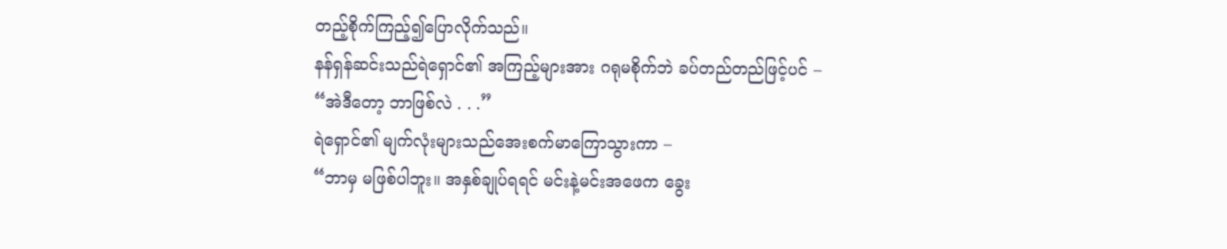တည့်စိုက်ကြည့်၍ပြောလိုက်သည်။
နန်ရှန်ဆင်းသည်ရဲရှောင်၏ အကြည့်များအား ဂရုမစိုက်ဘဲ ခပ်တည်တည်ဖြင့်ပင် –
“အဲဒီတော့ ဘာဖြစ်လဲ . . .”
ရဲရှောင်၏ မျက်လုံးများသည်အေးစက်မာကြောသွားကာ –
“ဘာမှ မဖြစ်ပါဘူး။ အနှစ်ချုပ်ရရင် မင်းနဲ့မင်းအဖေက ခွေး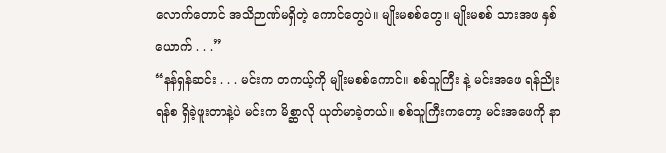လောက်တောင် အသိဉာဏ်မရှိတဲ့ ကောင်တွေပဲ။ မျိုးမစစ်တွေ။ မျိုးမစစ် သားအဖ နှစ်ယောက် . . .”
“နန်ရှန်ဆင်း . . . မင်းက တကယ့်ကို မျိုးမစစ်ကောင်။ စစ်သူကြီး နဲ့ မင်းအဖေ ရန်ညိုးရန်စ ရှိခဲ့ဖူးတာနဲ့ပဲ မင်းက မိစ္ဆာလို ယုတ်မာခဲ့တယ်။ စစ်သူကြီးကတော့ မင်းအဖေကို နာ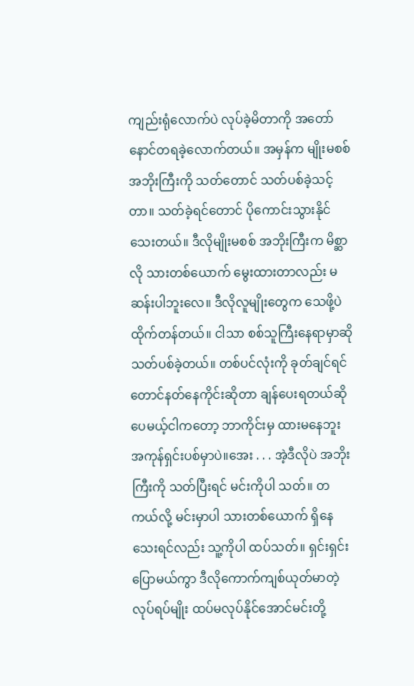ကျည်းရုံလောက်ပဲ လုပ်ခဲ့မိတာကို အတော်နောင်တရခဲ့လောက်တယ်။ အမှန်က မျိုးမစစ်အဘိုးကြီးကို သတ်တောင် သတ်ပစ်ခဲ့သင့်တာ။ သတ်ခဲ့ရင်တောင် ပိုကောင်းသွားနိုင်သေးတယ်။ ဒီလိုမျိုးမစစ် အဘိုးကြီးက မိစ္ဆာလို သားတစ်ယောက် မွေးထားတာလည်း မဆန်းပါဘူးလေ။ ဒီလိုလူမျိုးတွေက သေဖို့ပဲ ထိုက်တန်တယ်။ ငါသာ စစ်သူကြီးနေရာမှာဆို သတ်ပစ်ခဲ့တယ်။ တစ်ပင်လုံးကို ခုတ်ချင်ရင်တောင်နတ်နေကိုင်းဆိုတာ ချန်ပေးရတယ်ဆိုပေမယ့်ငါကတော့ ဘာကိုင်းမှ ထားမနေဘူး အကုန်ရှင်းပစ်မှာပဲ။အေး . . . အဲ့ဒီလိုပဲ အဘိုးကြီးကို သတ်ပြီးရင် မင်းကိုပါ သတ်။ တကယ်လို့ မင်းမှာပါ သားတစ်ယောက် ရှိနေသေးရင်လည်း သူ့ကိုပါ ထပ်သတ်။ ရှင်းရှင်းပြောမယ်ကွာ ဒီလိုကောက်ကျစ်ယုတ်မာတဲ့ လုပ်ရပ်မျိုး ထပ်မလုပ်နိုင်အောင်မင်းတို့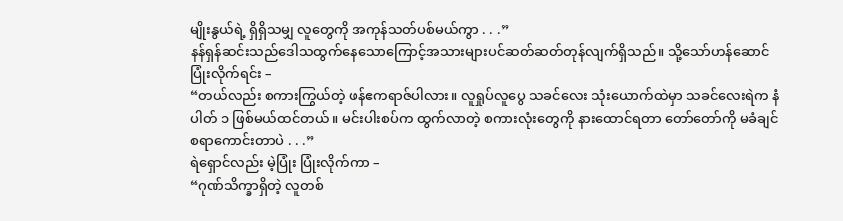မျိုးနွယ်ရဲ့ ရှိရှိသမျှ လူတွေကို အကုန်သတ်ပစ်မယ်ကွာ . . .”
နန်ရှန်ဆင်းသည်ဒေါသထွက်နေသောကြောင့်အသားများပင်ဆတ်ဆတ်တုန်လျက်ရှိသည်။ သို့သော်ဟန်ဆောင်ပြုံးလိုက်ရင်း –
“တယ်လည်း စကားကြွယ်တဲ့ ဖန်ဧကရာဇ်ပါလား။ လူရှုပ်လူပွေ သခင်လေး သုံးယောက်ထဲမှာ သခင်လေးရဲက နံပါတ် ၁ ဖြစ်မယ်ထင်တယ်။ မင်းပါးစပ်က ထွက်လာတဲ့ စကားလုံးတွေကို နားထောင်ရတာ တော်တော်ကို မခံချင်စရာကောင်းတာပဲ . . .”
ရဲရှောင်လည်း မဲ့ပြုံး ပြုံးလိုက်ကာ –
“ဂုဏ်သိက္ခာရှိတဲ့ လူတစ်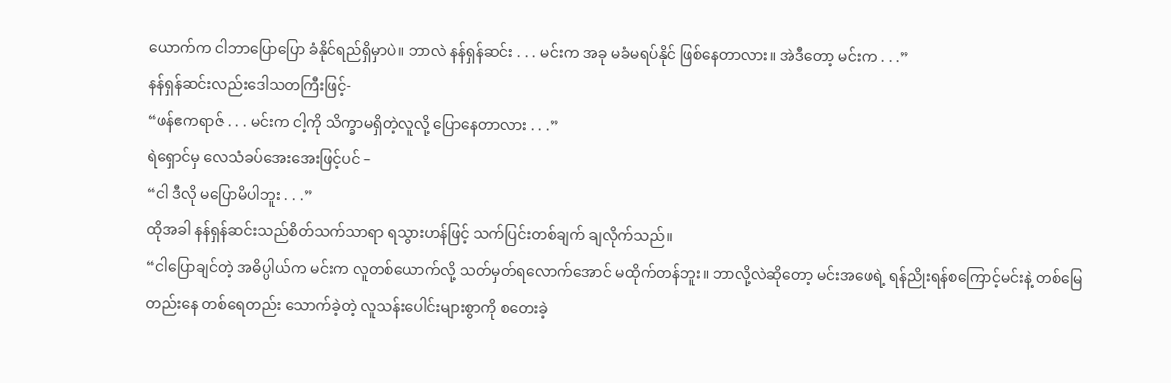ယောက်က ငါဘာပြောပြော ခံနိုင်ရည်ရှိမှာပဲ။ ဘာလဲ နန်ရှန်ဆင်း . . . မင်းက အခု မခံမရပ်နိုင် ဖြစ်နေတာလား။ အဲဒီတော့ မင်းက . . .”
နန်ရှန်ဆင်းလည်းဒေါသတကြီးဖြင့်-
“ဖန်ဧကရာဇ် . . . မင်းက ငါ့ကို သိက္ခာမရှိတဲ့လူလို့ ပြောနေတာလား . . .”
ရဲရှောင်မှ လေသံခပ်အေးအေးဖြင့်ပင် –
“ငါ ဒီလို မပြောမိပါဘူး . . .”
ထိုအခါ နန်ရှန်ဆင်းသည်စိတ်သက်သာရာ ရသွားဟန်ဖြင့် သက်ပြင်းတစ်ချက် ချလိုက်သည်။
“ငါပြောချင်တဲ့ အဓိပ္ပါယ်က မင်းက လူတစ်ယောက်လို့ သတ်မှတ်ရလောက်အောင် မထိုက်တန်ဘူး။ ဘာလို့လဲဆိုတော့ မင်းအဖေရဲ့ ရန်ညိုးရန်စကြောင့်မင်းနဲ့ တစ်မြေတည်းနေ တစ်ရေတည်း သောက်ခဲ့တဲ့ လူသန်းပေါင်းများစွာကို စတေးခဲ့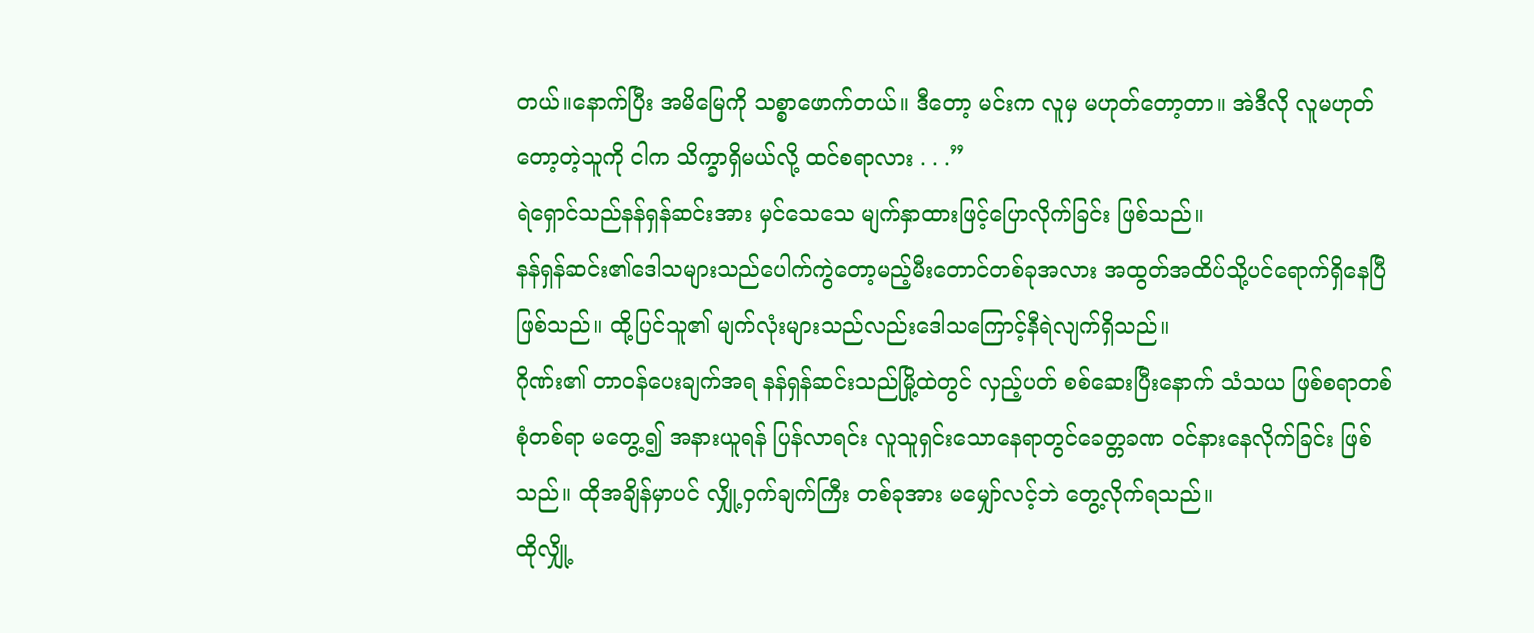တယ်။နောက်ပြီး အမိမြေကို သစ္စာဖောက်တယ်။ ဒီတော့ မင်းက လူမှ မဟုတ်တော့တာ။ အဲဒီလို လူမဟုတ်တော့တဲ့သူကို ငါက သိက္ခာရှိမယ်လို့ ထင်စရာလား . . .”
ရဲရှောင်သည်နန်ရှန်ဆင်းအား မှင်သေသေ မျက်နှာထားဖြင့်ပြောလိုက်ခြင်း ဖြစ်သည်။
နန်ရှန်ဆင်း၏ဒေါသများသည်ပေါက်ကွဲတော့မည့်မီးတောင်တစ်ခုအလား အထွတ်အထိပ်သို့ပင်ရောက်ရှိနေပြီ ဖြစ်သည်။ ထို့ပြင်သူ၏ မျက်လုံးများသည်လည်းဒေါသကြောင့်နီရဲလျက်ရှိသည်။
ဂိုဏ်း၏ တာဝန်ပေးချက်အရ နန်ရှန်ဆင်းသည်မြို့ထဲတွင် လှည့်ပတ် စစ်ဆေးပြီးနောက် သံသယ ဖြစ်စရာတစ်စုံတစ်ရာ မတွေ့၍ အနားယူရန် ပြန်လာရင်း လူသူရှင်းသောနေရာတွင်ခေတ္တခဏ ဝင်နားနေလိုက်ခြင်း ဖြစ်သည်။ ထိုအချိန်မှာပင် လျှို့ဝှက်ချက်ကြီး တစ်ခုအား မမျှော်လင့်ဘဲ တွေ့လိုက်ရသည်။
ထိုလျှို့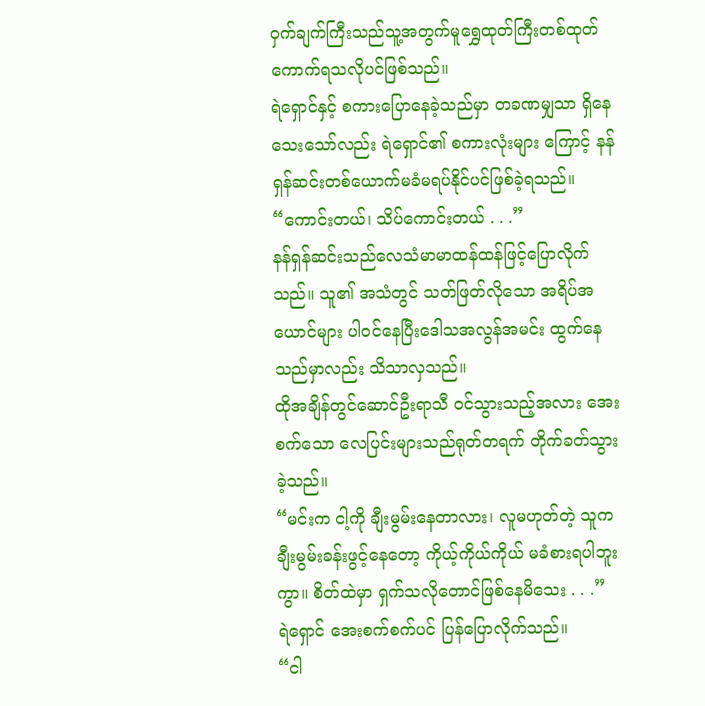ဝှက်ချက်ကြီးသည်သူ့အတွက်မူရွှေထုတ်ကြီးတစ်ထုတ်ကောက်ရသလိုပင်ဖြစ်သည်။
ရဲရှောင်နှင့် စကားပြောနေခဲ့သည်မှာ တခဏမျှသာ ရှိနေသေးသော်လည်း ရဲရှောင်၏ စကားလုံးများ ကြောင့် နန်ရှန်ဆင်းတစ်ယောက်မခံမရပ်နိုင်ပင်ဖြစ်ခဲ့ရသည်။
“ကောင်းတယ်၊ သိပ်ကောင်းတယ် . . .”
နန်ရှန်ဆင်းသည်လေသံမာမာထန်ထန်ဖြင့်ပြောလိုက်သည်။ သူ၏ အသံတွင် သတ်ဖြတ်လိုသော အရိပ်အယောင်များ ပါဝင်နေပြီးဒေါသအလွန်အမင်း ထွက်နေသည်မှာလည်း သိသာလှသည်။
ထိုအချိန်တွင်ဆောင်ဦးရာသီ ဝင်သွားသည့်အလား အေးစက်သော လေပြင်းများသည်ရုတ်တရက် တိုက်ခတ်သွားခဲ့သည်။
“မင်းက ငါ့ကို ချီးမွမ်းနေတာလား၊ လူမဟုတ်တဲ့ သူက ချီးမွမ်းခန်းဖွင့်နေတော့ ကိုယ့်ကိုယ်ကိုယ် မခံစားရပါဘူးကွာ။ စိတ်ထဲမှာ ရှက်သလိုတောင်ဖြစ်နေမိသေး . . .”
ရဲရှောင် အေးစက်စက်ပင် ပြန်ပြောလိုက်သည်။
“ငါ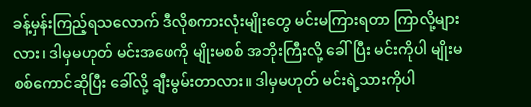ခန့်မှန်းကြည့်ရသလောက် ဒီလိုစကားလုံးမျိုးတွေ မင်းမကြားရတာ ကြာလို့များလား၊ ဒါမှမဟုတ် မင်းအဖေကို မျိုးမစစ် အဘိုးကြီးလို့ ခေါ်ပြီး မင်းကိုပါ မျိုးမစစ်ကောင်ဆိုပြီး ခေါ်လို့ ချီးမွမ်းတာလား။ ဒါမှမဟုတ် မင်းရဲ့သားကိုပါ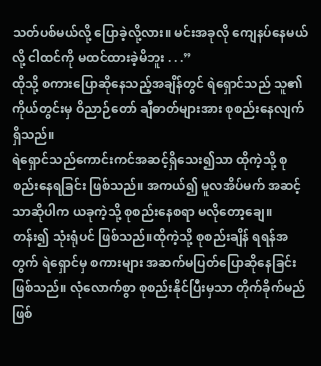သတ်ပစ်မယ်လို့ ပြောခဲ့လို့လား။ မင်းအခုလို ကျေနပ်နေမယ်လို့ ငါထင်ကို မထင်ထားခဲ့မိဘူး . . .”
ထိုသို့ စကားပြောဆိုနေသည့်အချိန်တွင် ရဲရှောင်သည် သူ၏ ကိုယ်တွင်းမှ ဝိညာဉ်တော် ချီဓာတ်များအား စုစည်းနေလျက်ရှိသည်။
ရဲရှောင်သည်ကောင်းကင်အဆင့်ရှိသေး၍သာ ထိုကဲ့သို့ စုစည်းနေရခြင်း ဖြစ်သည်။ အကယ်၍ မူလအိပ်မက် အဆင့်သာဆိုပါက ယခုကဲ့သို့ စုစည်းနေစရာ မလိုတော့ချေ။ တန်း၍ သုံးရုံပင် ဖြစ်သည်။ထိုကဲ့သို့ စုစည်းချိန် ရရန်အတွက် ရဲရှောင်မှ စကားများ အဆက်မပြတ်ပြောဆိုနေခြင်း ဖြစ်သည်။ လုံလောက်စွာ စုစည်းနိုင်ပြီးမှသာ တိုက်ခိုက်မည် ဖြစ်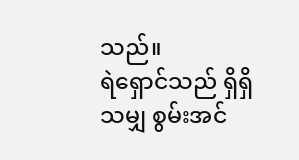သည်။
ရဲရှောင်သည် ရှိရှိသမျှ စွမ်းအင်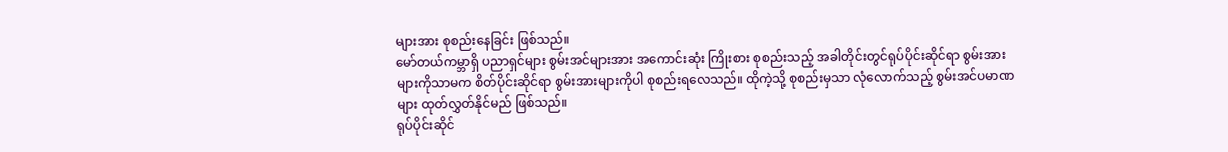များအား စုစည်းနေခြင်း ဖြစ်သည်။
မော်တယ်ကမ္ဘာရှိ ပညာရှင်များ စွမ်းအင်များအား အကောင်းဆုံး ကြိုးစား စုစည်းသည့် အခါတိုင်းတွင်ရုပ်ပိုင်းဆိုင်ရာ စွမ်းအားများကိုသာမက စိတ်ပိုင်းဆိုင်ရာ စွမ်းအားများကိုပါ စုစည်းရလေသည်။ ထိုကဲ့သို့ စုစည်းမှသာ လုံလောက်သည့် စွမ်းအင်ပမာဏများ ထုတ်လွှတ်နိုင်မည် ဖြစ်သည်။
ရုပ်ပိုင်းဆိုင်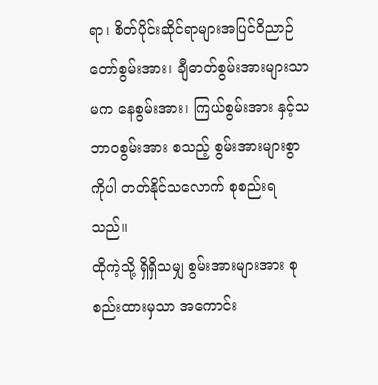ရာ၊ စိတ်ပိုင်းဆိုင်ရာများအပြင်ဝိညာဉ်တော်စွမ်းအား၊ ချီဓာတ်စွမ်းအားများသာမက နေစွမ်းအား၊ ကြယ်စွမ်းအား နှင့်သဘာဝစွမ်းအား စသည့် စွမ်းအားများစွာကိုပါ တတ်နိုင်သလောက် စုစည်းရသည်။
ထိုကဲ့သို့ ရှိရှိသမျှ စွမ်းအားများအား စုစည်းထားမှသာ အကောင်း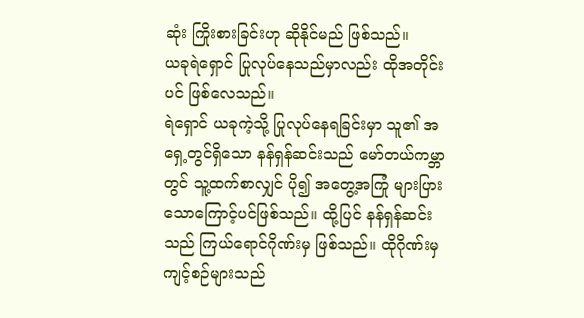ဆုံး ကြိုးစားခြင်းဟု ဆိုနိုင်မည် ဖြစ်သည်။
ယခုရဲရှောင် ပြုလုပ်နေသည်မှာလည်း ထိုအတိုင်းပင် ဖြစ်လေသည်။
ရဲရှောင် ယခုကဲ့သို့ ပြုလုပ်နေရခြင်းမှာ သူ၏ အရှေ့တွင်ရှိသော နန်ရှန်ဆင်းသည် မော်တယ်ကမ္ဘာတွင် သူ့ထက်စာလျှင် ပို၍ အတွေ့အကြုံ များပြားသောကြောင့်ပင်ဖြစ်သည်။ ထို့ပြင် နန်ရှန်ဆင်းသည် ကြယ်ရောင်ဂိုဏ်းမှ ဖြစ်သည်။ ထိုဂိုဏ်းမှ ကျင့်စဉ်များသည်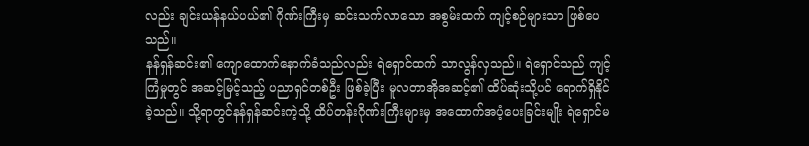လည်း ချင်းယန်နယ်ပယ်၏ ဂိုဏ်းကြီးမှ ဆင်းသက်လာသော အစွမ်းထက် ကျင့်စဉ်များသာ ဖြစ်ပေသည်။
နန်ရှန်ဆင်း၏ ကျောထောက်နောက်ခံသည်လည်း ရဲရှောင်ထက် သာလွန်လှသည်။ ရဲရှောင်သည် ကျင့်ကြံမှုတွင် အဆင့်မြင့်သည့် ပညာရှင်တစ်ဦး ဖြစ်ခဲ့ပြီး မူလတာအိုအဆင့်၏ ထိပ်ဆုံးသို့ပင် ရောက်ရှိနိုင်ခဲ့သည်။ သို့ရာတွင်နန်ရှန်ဆင်းကဲ့သို့ ထိပ်တန်းဂိုဏ်းကြီးများမှ အထောက်အပံ့ပေးခြင်းမျိုး ရဲရှောင်မ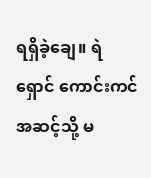ရရှိခဲ့ချေ။ ရဲရှောင် ကောင်းကင်အဆင့်သို့ မ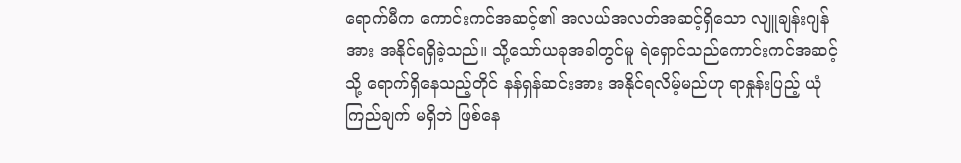ရောက်မီက ကောင်းကင်အဆင့်၏ အလယ်အလတ်အဆင့်ရှိသော လျူချန်းဂျန်အား အနိုင်ရရှိခဲ့သည်။ သို့သော်ယခုအခါတွင်မူ ရဲရှောင်သည်ကောင်းကင်အဆင့်သို့ ရောက်ရှိနေသည့်တိုင် နန်ရှန်ဆင်းအား အနိုင်ရလိမ့်မည်ဟု ရာနှုန်းပြည့် ယုံကြည်ချက် မရှိဘဲ ဖြစ်နေ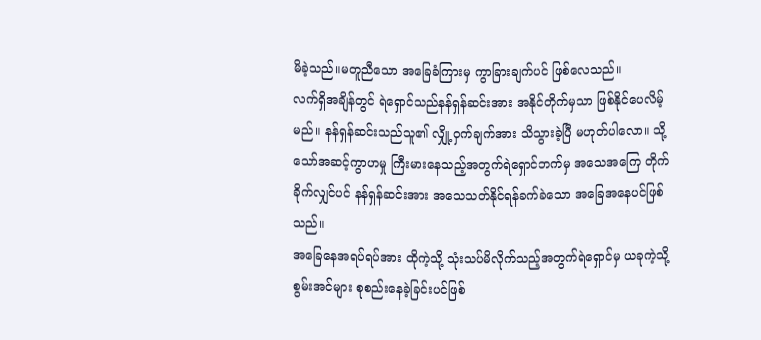မိခဲ့သည်။မတူညီသော အခြေခံကြားမှ ကွာခြားချက်ပင် ဖြစ်လေသည်။
လက်ရှိအချိန်တွင် ရဲရှောင်သည်နန်ရှန်ဆင်းအား အနိုင်တိုက်မှသာ ဖြစ်နိုင်ပေလိမ့်မည်။ နန်ရှန်ဆင်းသည်သူ၏ လျှို့ဝှက်ချက်အား သိသွားခဲ့ပြီ မဟုတ်ပါလော။ သို့သော်အဆင့်ကွာဟမှု ကြီးမားနေသည့်အတွက်ရဲရှောင်ဘက်မှ အသေအကြေ တိုက်ခိုက်လျှင်ပင် နန်ရှန်ဆင်းအား အသေသတ်နိုင်ရန်ခက်ခဲသော အခြေအနေပင်ဖြစ်သည်။
အခြေနေအရပ်ရပ်အား ထိုကဲ့သို့ သုံးသပ်မိလိုက်သည့်အတွက်ရဲရှောင်မှ ယခုကဲ့သို့ စွမ်းအင်များ စုစည်းနေခဲ့ခြင်းပင်ဖြစ်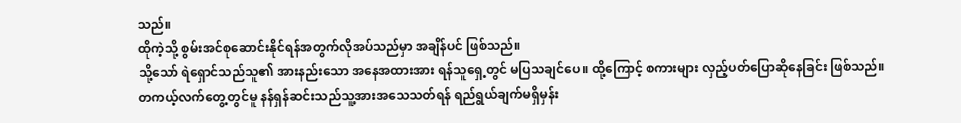သည်။
ထိုကဲ့သို့ စွမ်းအင်စုဆောင်းနိုင်ရန်အတွက်လိုအပ်သည်မှာ အချိန်ပင် ဖြစ်သည်။
သို့သော် ရဲရှောင်သည်သူ၏ အားနည်းသော အနေအထားအား ရန်သူရှေ့တွင် မပြသချင်ပေ။ ထို့ကြောင့် စကားများ လှည့်ပတ်ပြောဆိုနေခြင်း ဖြစ်သည်။
တကယ့်လက်တွေ့တွင်မူ နန်ရှန်ဆင်းသည်သူ့အားအသေသတ်ရန် ရည်ရွယ်ချက်မရှိမှန်း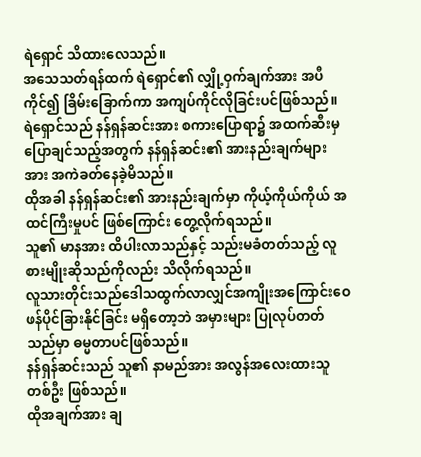ရဲရှောင် သိထားလေသည်။
အသေသတ်ရန်ထက် ရဲရှောင်၏ လျှို့ဝှက်ချက်အား အပီကိုင်၍ ခြိမ်းခြောက်ကာ အကျပ်ကိုင်လိုခြင်းပင်ဖြစ်သည်။
ရဲရှောင်သည် နန်ရှန်ဆင်းအား စကားပြောရာ၌ အထက်ဆီးမှ ပြောချင်သည့်အတွက် နန်ရှန်ဆင်း၏ အားနည်းချက်များအား အကဲခတ်နေခဲ့မိသည်။
ထိုအခါ နန်ရှန်ဆင်း၏ အားနည်းချက်မှာ ကိုယ့်ကိုယ်ကိုယ် အထင်ကြီးမှုပင် ဖြစ်ကြောင်း တွေ့လိုက်ရသည်။
သူ၏ မာနအား ထိပါးလာသည်နှင့် သည်းမခံတတ်သည့် လူစားမျိုးဆိုသည်ကိုလည်း သိလိုက်ရသည်။
လူသားတိုင်းသည်ဒေါသထွက်လာလျှင်အကျိုးအကြောင်းဝေဖန်ပိုင်ခြားနိုင်ခြင်း မရှိတော့ဘဲ အမှားများ ပြုလုပ်တတ်သည်မှာ ဓမ္မတာပင်ဖြစ်သည်။
နန်ရှန်ဆင်းသည် သူ၏ နာမည်အား အလွန်အလေးထားသူတစ်ဦး ဖြစ်သည်။
ထိုအချက်အား ချ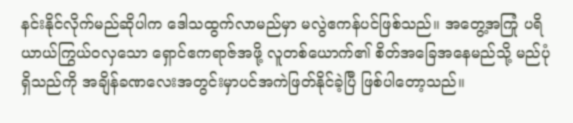နင်းနိုင်လိုက်မည်ဆိုပါက ဒေါသထွက်လာမည်မှာ မလွဲဧကန်ပင်ဖြစ်သည်။ အတွေ့အကြုံ ပရိယာယ်ကြွယ်ဝလှသော ရှောင်ဧကရာဇ်အဖို့ လူတစ်ယောက်၏ စိတ်အခြေအနေမည်သို့ မည်ပုံရှိသည်ကို အချိန်ခဏလေးအတွင်းမှာပင်အကဲဖြတ်နိုင်ခဲ့ပြီ ဖြစ်ပါတော့သည်။